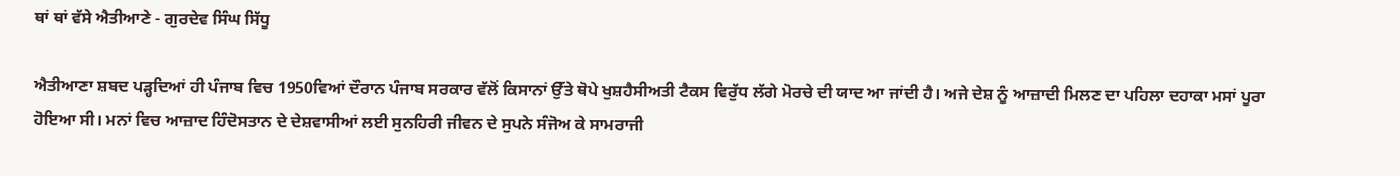ਥਾਂ ਥਾਂ ਵੱਸੇ ਐਤੀਆਣੇ - ਗੁਰਦੇਵ ਸਿੰਘ ਸਿੱਧੂ

ਐਤੀਆਣਾ ਸ਼ਬਦ ਪੜ੍ਹਦਿਆਂ ਹੀ ਪੰਜਾਬ ਵਿਚ 1950ਵਿਆਂ ਦੌਰਾਨ ਪੰਜਾਬ ਸਰਕਾਰ ਵੱਲੋਂ ਕਿਸਾਨਾਂ ਉੱਤੇ ਥੋਪੇ ਖੁਸ਼ਹੈਸੀਅਤੀ ਟੈਕਸ ਵਿਰੁੱਧ ਲੱਗੇ ਮੋਰਚੇ ਦੀ ਯਾਦ ਆ ਜਾਂਦੀ ਹੈ। ਅਜੇ ਦੇਸ਼ ਨੂੰ ਆਜ਼ਾਦੀ ਮਿਲਣ ਦਾ ਪਹਿਲਾ ਦਹਾਕਾ ਮਸਾਂ ਪੂਰਾ ਹੋਇਆ ਸੀ। ਮਨਾਂ ਵਿਚ ਆਜ਼ਾਦ ਹਿੰਦੋਸਤਾਨ ਦੇ ਦੇਸ਼ਵਾਸੀਆਂ ਲਈ ਸੁਨਹਿਰੀ ਜੀਵਨ ਦੇ ਸੁਪਨੇ ਸੰਜੋਅ ਕੇ ਸਾਮਰਾਜੀ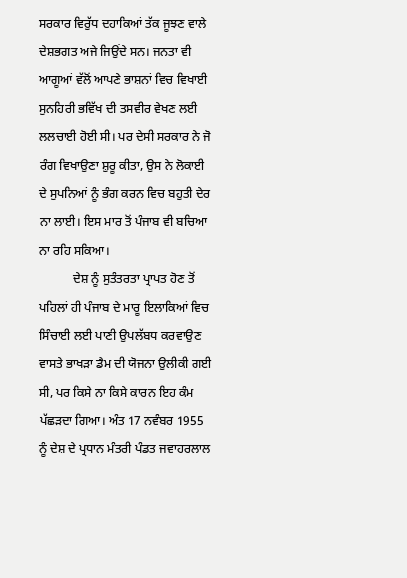ਸਰਕਾਰ ਵਿਰੁੱਧ ਦਹਾਕਿਆਂ ਤੱਕ ਜੂਝਣ ਵਾਲੇ ਦੇਸ਼ਭਗਤ ਅਜੇ ਜਿਉਂਦੇ ਸਨ। ਜਨਤਾ ਵੀ ਆਗੂਆਂ ਵੱਲੋਂ ਆਪਣੇ ਭਾਸ਼ਨਾਂ ਵਿਚ ਵਿਖਾਈ ਸੁਨਹਿਰੀ ਭਵਿੱਖ ਦੀ ਤਸਵੀਰ ਵੇਖਣ ਲਈ ਲਲਚਾਈ ਹੋਈ ਸੀ। ਪਰ ਦੇਸੀ ਸਰਕਾਰ ਨੇ ਜੋ ਰੰਗ ਵਿਖਾਉਣਾ ਸ਼ੁਰੂ ਕੀਤਾ, ਉਸ ਨੇ ਲੋਕਾਈ ਦੇ ਸੁਪਨਿਆਂ ਨੂੰ ਭੰਗ ਕਰਨ ਵਿਚ ਬਹੁਤੀ ਦੇਰ ਨਾ ਲਾਈ। ਇਸ ਮਾਰ ਤੋਂ ਪੰਜਾਬ ਵੀ ਬਚਿਆ ਨਾ ਰਹਿ ਸਕਿਆ।
           ਦੇਸ਼ ਨੂੰ ਸੁਤੰਤਰਤਾ ਪ੍ਰਾਪਤ ਹੋਣ ਤੋਂ ਪਹਿਲਾਂ ਹੀ ਪੰਜਾਬ ਦੇ ਮਾਰੂ ਇਲਾਕਿਆਂ ਵਿਚ ਸਿੰਚਾਈ ਲਈ ਪਾਣੀ ਉਪਲੱਬਧ ਕਰਵਾਉਣ ਵਾਸਤੇ ਭਾਖੜਾ ਡੈਮ ਦੀ ਯੋਜਨਾ ਉਲੀਕੀ ਗਈ ਸੀ, ਪਰ ਕਿਸੇ ਨਾ ਕਿਸੇ ਕਾਰਨ ਇਹ ਕੰਮ ਪੱਛੜਦਾ ਗਿਆ। ਅੰਤ 17 ਨਵੰਬਰ 1955 ਨੂੰ ਦੇਸ਼ ਦੇ ਪ੍ਰਧਾਨ ਮੰਤਰੀ ਪੰਡਤ ਜਵਾਹਰਲਾਲ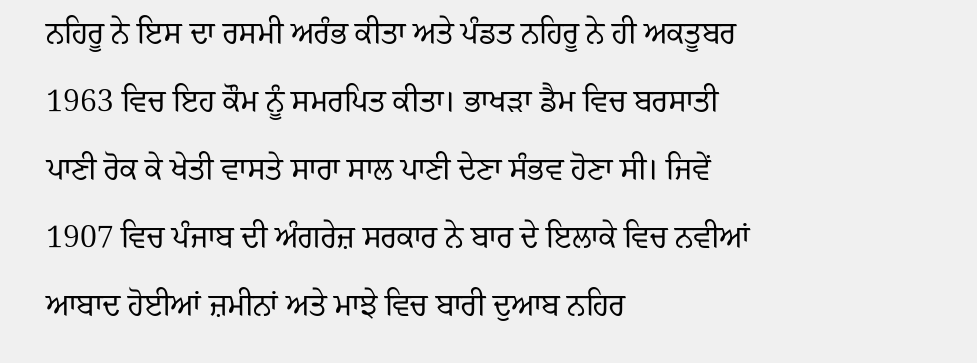ਨਹਿਰੂ ਨੇ ਇਸ ਦਾ ਰਸਮੀ ਅਰੰਭ ਕੀਤਾ ਅਤੇ ਪੰਡਤ ਨਹਿਰੂ ਨੇ ਹੀ ਅਕਤੂਬਰ 1963 ਵਿਚ ਇਹ ਕੌਮ ਨੂੰ ਸਮਰਪਿਤ ਕੀਤਾ। ਭਾਖੜਾ ਡੈਮ ਵਿਚ ਬਰਸਾਤੀ ਪਾਣੀ ਰੋਕ ਕੇ ਖੇਤੀ ਵਾਸਤੇ ਸਾਰਾ ਸਾਲ ਪਾਣੀ ਦੇਣਾ ਸੰਭਵ ਹੋਣਾ ਸੀ। ਜਿਵੇਂ 1907 ਵਿਚ ਪੰਜਾਬ ਦੀ ਅੰਗਰੇਜ਼ ਸਰਕਾਰ ਨੇ ਬਾਰ ਦੇ ਇਲਾਕੇ ਵਿਚ ਨਵੀਆਂ ਆਬਾਦ ਹੋਈਆਂ ਜ਼ਮੀਨਾਂ ਅਤੇ ਮਾਝੇ ਵਿਚ ਬਾਰੀ ਦੁਆਬ ਨਹਿਰ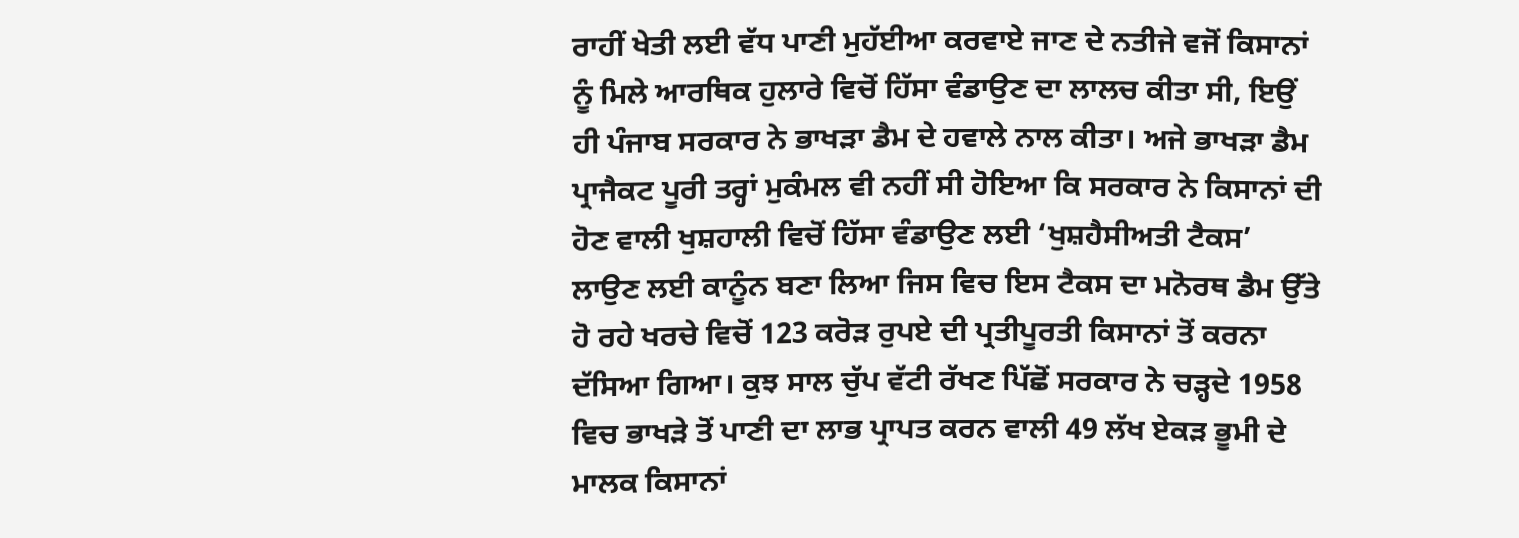ਰਾਹੀਂ ਖੇਤੀ ਲਈ ਵੱਧ ਪਾਣੀ ਮੁਹੱਈਆ ਕਰਵਾਏ ਜਾਣ ਦੇ ਨਤੀਜੇ ਵਜੋਂ ਕਿਸਾਨਾਂ ਨੂੰ ਮਿਲੇ ਆਰਥਿਕ ਹੁਲਾਰੇ ਵਿਚੋਂ ਹਿੱਸਾ ਵੰਡਾਉਣ ਦਾ ਲਾਲਚ ਕੀਤਾ ਸੀ, ਇਉਂ ਹੀ ਪੰਜਾਬ ਸਰਕਾਰ ਨੇ ਭਾਖੜਾ ਡੈਮ ਦੇ ਹਵਾਲੇ ਨਾਲ ਕੀਤਾ। ਅਜੇ ਭਾਖੜਾ ਡੈਮ ਪ੍ਰਾਜੈਕਟ ਪੂਰੀ ਤਰ੍ਹਾਂ ਮੁਕੰਮਲ ਵੀ ਨਹੀਂ ਸੀ ਹੋਇਆ ਕਿ ਸਰਕਾਰ ਨੇ ਕਿਸਾਨਾਂ ਦੀ ਹੋਣ ਵਾਲੀ ਖੁਸ਼ਹਾਲੀ ਵਿਚੋਂ ਹਿੱਸਾ ਵੰਡਾਉਣ ਲਈ ‘ਖੁਸ਼ਹੈਸੀਅਤੀ ਟੈਕਸ’ ਲਾਉਣ ਲਈ ਕਾਨੂੰਨ ਬਣਾ ਲਿਆ ਜਿਸ ਵਿਚ ਇਸ ਟੈਕਸ ਦਾ ਮਨੋਰਥ ਡੈਮ ਉੱਤੇ ਹੋ ਰਹੇ ਖਰਚੇ ਵਿਚੋਂ 123 ਕਰੋੜ ਰੁਪਏ ਦੀ ਪ੍ਰਤੀਪੂਰਤੀ ਕਿਸਾਨਾਂ ਤੋਂ ਕਰਨਾ ਦੱਸਿਆ ਗਿਆ। ਕੁਝ ਸਾਲ ਚੁੱਪ ਵੱਟੀ ਰੱਖਣ ਪਿੱਛੋਂ ਸਰਕਾਰ ਨੇ ਚੜ੍ਹਦੇ 1958 ਵਿਚ ਭਾਖੜੇ ਤੋਂ ਪਾਣੀ ਦਾ ਲਾਭ ਪ੍ਰਾਪਤ ਕਰਨ ਵਾਲੀ 49 ਲੱਖ ਏਕੜ ਭੂਮੀ ਦੇ ਮਾਲਕ ਕਿਸਾਨਾਂ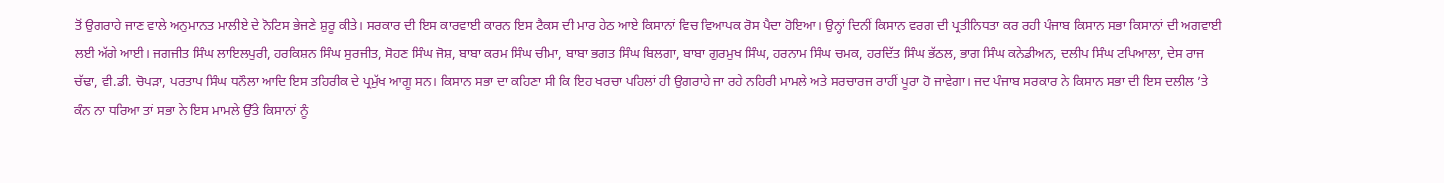ਤੋਂ ਉਗਰਾਹੇ ਜਾਣ ਵਾਲੇ ਅਨੁਮਾਨਤ ਮਾਲੀਏ ਦੇ ਨੋਟਿਸ ਭੇਜਣੇ ਸ਼ੁਰੂ ਕੀਤੇ। ਸਰਕਾਰ ਦੀ ਇਸ ਕਾਰਵਾਈ ਕਾਰਨ ਇਸ ਟੈਕਸ ਦੀ ਮਾਰ ਹੇਠ ਆਏ ਕਿਸਾਨਾਂ ਵਿਚ ਵਿਆਪਕ ਰੋਸ ਪੈਦਾ ਹੋਇਆ। ਉਨ੍ਹਾਂ ਦਿਨੀਂ ਕਿਸਾਨ ਵਰਗ ਦੀ ਪ੍ਰਤੀਨਿਧਤਾ ਕਰ ਰਹੀ ਪੰਜਾਬ ਕਿਸਾਨ ਸਭਾ ਕਿਸਾਨਾਂ ਦੀ ਅਗਵਾਈ ਲਈ ਅੱਗੇ ਆਈ। ਜਗਜੀਤ ਸਿੰਘ ਲਾਇਲਪੁਰੀ, ਹਰਕਿਸ਼ਨ ਸਿੰਘ ਸੁਰਜੀਤ, ਸੋਹਣ ਸਿੰਘ ਜੋਸ਼, ਬਾਬਾ ਕਰਮ ਸਿੰਘ ਚੀਮਾ, ਬਾਬਾ ਭਗਤ ਸਿੰਘ ਬਿਲਗਾ, ਬਾਬਾ ਗੁਰਮੁਖ ਸਿੰਘ, ਹਰਨਾਮ ਸਿੰਘ ਚਮਕ, ਹਰਦਿੱਤ ਸਿੰਘ ਭੱਠਲ, ਭਾਗ ਸਿੰਘ ਕਨੇਡੀਅਨ, ਦਲੀਪ ਸਿੰਘ ਟਪਿਆਲਾ, ਦੇਸ ਰਾਜ ਚੱਢਾ, ਵੀ.ਡੀ. ਚੋਪੜਾ, ਪਰਤਾਪ ਸਿੰਘ ਧਨੌਲਾ ਆਦਿ ਇਸ ਤਹਿਰੀਕ ਦੇ ਪ੍ਰਮੁੱਖ ਆਗੂ ਸਨ। ਕਿਸਾਨ ਸਭਾ ਦਾ ਕਹਿਣਾ ਸੀ ਕਿ ਇਹ ਖਰਚਾ ਪਹਿਲਾਂ ਹੀ ਉਗਰਾਹੇ ਜਾ ਰਹੇ ਨਹਿਰੀ ਮਾਮਲੇ ਅਤੇ ਸਰਚਾਰਜ ਰਾਹੀਂ ਪੂਰਾ ਹੋ ਜਾਵੇਗਾ। ਜਦ ਪੰਜਾਬ ਸਰਕਾਰ ਨੇ ਕਿਸਾਨ ਸਭਾ ਦੀ ਇਸ ਦਲੀਲ ’ਤੇ ਕੰਨ ਨਾ ਧਰਿਆ ਤਾਂ ਸਭਾ ਨੇ ਇਸ ਮਾਮਲੇ ਉੱਤੇ ਕਿਸਾਨਾਂ ਨੂੰ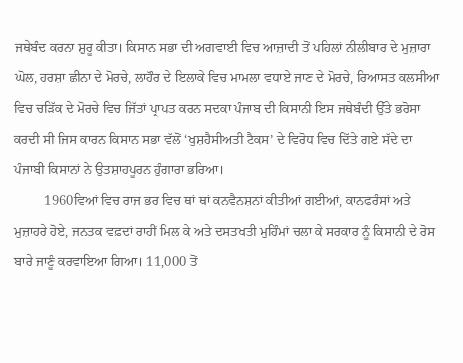ਜਥੇਬੰਦ ਕਰਨਾ ਸ਼ੁਰੂ ਕੀਤਾ। ਕਿਸਾਨ ਸਭਾ ਦੀ ਅਗਵਾਈ ਵਿਚ ਆਜ਼ਾਦੀ ਤੋਂ ਪਹਿਲਾਂ ਨੀਲੀਬਾਰ ਦੇ ਮੁਜ਼ਾਰਾ ਘੋਲ, ਹਰਸ਼ਾ ਛੀਨਾ ਦੇ ਮੋਰਚੇ, ਲਾਹੌਰ ਦੇ ਇਲਾਕੇ ਵਿਚ ਮਾਮਲਾ ਵਧਾਏ ਜਾਣ ਦੇ ਮੋਰਚੇ, ਰਿਆਸਤ ਕਲਸੀਆ ਵਿਚ ਚੜਿੱਕ ਦੇ ਮੋਰਚੇ ਵਿਚ ਜਿੱਤਾਂ ਪ੍ਰਾਪਤ ਕਰਨ ਸਦਕਾ ਪੰਜਾਬ ਦੀ ਕਿਸਾਨੀ ਇਸ ਜਥੇਬੰਦੀ ਉੱਤੇ ਭਰੋਸਾ ਕਰਦੀ ਸੀ ਜਿਸ ਕਾਰਨ ਕਿਸਾਨ ਸਭਾ ਵੱਲੋਂ ‘ਖੁਸ਼ਹੈਸੀਅਤੀ ਟੈਕਸ’ ਦੇ ਵਿਰੋਧ ਵਿਚ ਦਿੱਤੇ ਗਏ ਸੱਦੇ ਦਾ ਪੰਜਾਬੀ ਕਿਸਾਨਾਂ ਨੇ ਉਤਸ਼ਾਹਪੂਰਨ ਹੁੰਗਾਰਾ ਭਰਿਆ।
         1960ਵਿਆਂ ਵਿਚ ਰਾਜ ਭਰ ਵਿਚ ਥਾਂ ਥਾਂ ਕਨਵੈਨਸ਼ਨਾਂ ਕੀਤੀਆਂ ਗਈਆਂ, ਕਾਨਫਰੰਸਾਂ ਅਤੇ ਮੁਜ਼ਾਹਰੇ ਹੋਏ, ਜਨਤਕ ਵਫ਼ਦਾਂ ਰਾਹੀਂ ਮਿਲ ਕੇ ਅਤੇ ਦਸਤਖਤੀ ਮੁਹਿੰਮਾਂ ਚਲਾ ਕੇ ਸਰਕਾਰ ਨੂੰ ਕਿਸਾਨੀ ਦੇ ਰੋਸ ਬਾਰੇ ਜਾਣੂੰ ਕਰਵਾਇਆ ਗਿਆ। 11,000 ਤੋਂ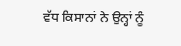ਵੱਧ ਕਿਸਾਨਾਂ ਨੇ ਉਨ੍ਹਾਂ ਨੂੰ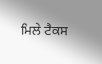ਮਿਲੇ ਟੈਕਸ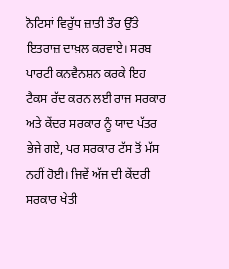ਨੋਟਿਸਾਂ ਵਿਰੁੱਧ ਜ਼ਾਤੀ ਤੌਰ ਉੱਤੇ ਇਤਰਾਜ਼ ਦਾਖ਼ਲ ਕਰਵਾਏ। ਸਰਬ ਪਾਰਟੀ ਕਨਵੈਨਸ਼ਨ ਕਰਕੇ ਇਹ ਟੈਕਸ ਰੱਦ ਕਰਨ ਲਈ ਰਾਜ ਸਰਕਾਰ ਅਤੇ ਕੇਂਦਰ ਸਰਕਾਰ ਨੂੰ ਯਾਦ ਪੱਤਰ ਭੇਜੇ ਗਏ, ਪਰ ਸਰਕਾਰ ਟੱਸ ਤੋਂ ਮੱਸ ਨਹੀਂ ਹੋਈ। ਜਿਵੇਂ ਅੱਜ ਦੀ ਕੇਂਦਰੀ ਸਰਕਾਰ ਖੇਤੀ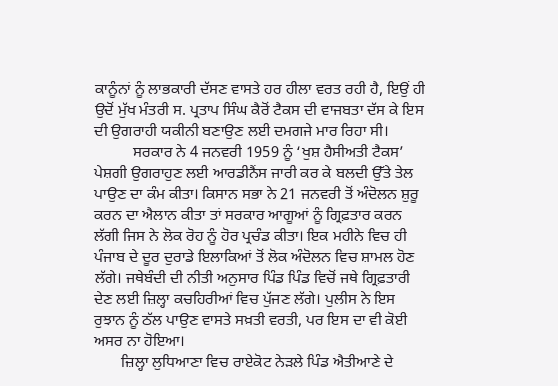ਕਾਨੂੰਨਾਂ ਨੂੰ ਲਾਭਕਾਰੀ ਦੱਸਣ ਵਾਸਤੇ ਹਰ ਹੀਲਾ ਵਰਤ ਰਹੀ ਹੈ, ਇਉਂ ਹੀ ਉਦੋਂ ਮੁੱਖ ਮੰਤਰੀ ਸ. ਪ੍ਰਤਾਪ ਸਿੰਘ ਕੈਰੋਂ ਟੈਕਸ ਦੀ ਵਾਜਬਤਾ ਦੱਸ ਕੇ ਇਸ ਦੀ ਉਗਰਾਹੀ ਯਕੀਨੀ ਬਣਾਉਣ ਲਈ ਦਮਗਜੇ ਮਾਰ ਰਿਹਾ ਸੀ।
          ਸਰਕਾਰ ਨੇ 4 ਜਨਵਰੀ 1959 ਨੂੰ ‘ਖੁਸ਼ ਹੈਸੀਅਤੀ ਟੈਕਸ’ ਪੇਸ਼ਗੀ ਉਗਰਾਹੁਣ ਲਈ ਆਰਡੀਨੈਂਸ ਜਾਰੀ ਕਰ ਕੇ ਬਲਦੀ ਉੱਤੇ ਤੇਲ ਪਾਉਣ ਦਾ ਕੰਮ ਕੀਤਾ। ਕਿਸਾਨ ਸਭਾ ਨੇ 21 ਜਨਵਰੀ ਤੋਂ ਅੰਦੋਲਨ ਸ਼ੁਰੂ ਕਰਨ ਦਾ ਐਲਾਨ ਕੀਤਾ ਤਾਂ ਸਰਕਾਰ ਆਗੂਆਂ ਨੂੰ ਗ੍ਰਿਫ਼ਤਾਰ ਕਰਨ ਲੱਗੀ ਜਿਸ ਨੇ ਲੋਕ ਰੋਹ ਨੂੰ ਹੋਰ ਪ੍ਰਚੰਡ ਕੀਤਾ। ਇਕ ਮਹੀਨੇ ਵਿਚ ਹੀ ਪੰਜਾਬ ਦੇ ਦੂਰ ਦੁਰਾਡੇ ਇਲਾਕਿਆਂ ਤੋਂ ਲੋਕ ਅੰਦੋਲਨ ਵਿਚ ਸ਼ਾਮਲ ਹੋਣ ਲੱਗੇ। ਜਥੇਬੰਦੀ ਦੀ ਨੀਤੀ ਅਨੁਸਾਰ ਪਿੰਡ ਪਿੰਡ ਵਿਚੋਂ ਜਥੇ ਗ੍ਰਿਫ਼ਤਾਰੀ ਦੇਣ ਲਈ ਜ਼ਿਲ੍ਹਾ ਕਚਹਿਰੀਆਂ ਵਿਚ ਪੁੱਜਣ ਲੱਗੇ। ਪੁਲੀਸ ਨੇ ਇਸ ਰੁਝਾਨ ਨੂੰ ਠੱਲ ਪਾਉਣ ਵਾਸਤੇ ਸਖ਼ਤੀ ਵਰਤੀ, ਪਰ ਇਸ ਦਾ ਵੀ ਕੋਈ ਅਸਰ ਨਾ ਹੋਇਆ।
       ਜ਼ਿਲ੍ਹਾ ਲੁਧਿਆਣਾ ਵਿਚ ਰਾਏਕੋਟ ਨੇੜਲੇ ਪਿੰਡ ਐਤੀਆਣੇ ਦੇ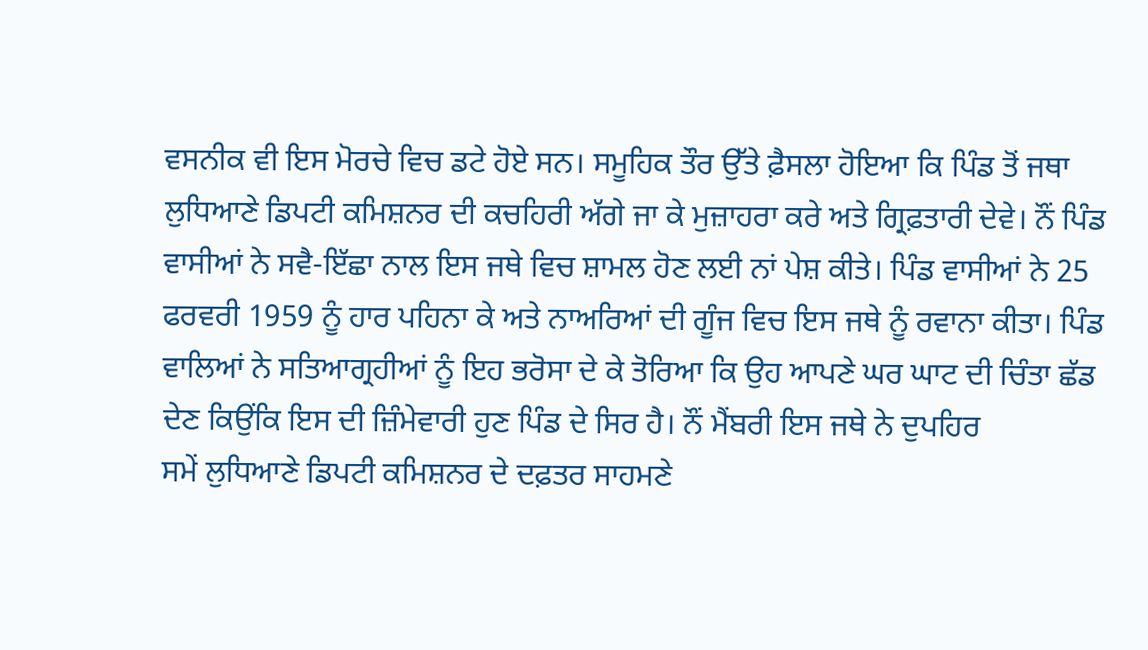ਵਸਨੀਕ ਵੀ ਇਸ ਮੋਰਚੇ ਵਿਚ ਡਟੇ ਹੋਏ ਸਨ। ਸਮੂਹਿਕ ਤੌਰ ਉੱਤੇ ਫ਼ੈਸਲਾ ਹੋਇਆ ਕਿ ਪਿੰਡ ਤੋਂ ਜਥਾ ਲੁਧਿਆਣੇ ਡਿਪਟੀ ਕਮਿਸ਼ਨਰ ਦੀ ਕਚਹਿਰੀ ਅੱਗੇ ਜਾ ਕੇ ਮੁਜ਼ਾਹਰਾ ਕਰੇ ਅਤੇ ਗ੍ਰਿਫ਼ਤਾਰੀ ਦੇਵੇ। ਨੌਂ ਪਿੰਡ ਵਾਸੀਆਂ ਨੇ ਸਵੈ-ਇੱਛਾ ਨਾਲ ਇਸ ਜਥੇ ਵਿਚ ਸ਼ਾਮਲ ਹੋਣ ਲਈ ਨਾਂ ਪੇਸ਼ ਕੀਤੇ। ਪਿੰਡ ਵਾਸੀਆਂ ਨੇ 25 ਫਰਵਰੀ 1959 ਨੂੰ ਹਾਰ ਪਹਿਨਾ ਕੇ ਅਤੇ ਨਾਅਰਿਆਂ ਦੀ ਗੂੰਜ ਵਿਚ ਇਸ ਜਥੇ ਨੂੰ ਰਵਾਨਾ ਕੀਤਾ। ਪਿੰਡ ਵਾਲਿਆਂ ਨੇ ਸਤਿਆਗ੍ਰਹੀਆਂ ਨੂੰ ਇਹ ਭਰੋਸਾ ਦੇ ਕੇ ਤੋਰਿਆ ਕਿ ਉਹ ਆਪਣੇ ਘਰ ਘਾਟ ਦੀ ਚਿੰਤਾ ਛੱਡ ਦੇਣ ਕਿਉਂਕਿ ਇਸ ਦੀ ਜ਼ਿੰਮੇਵਾਰੀ ਹੁਣ ਪਿੰਡ ਦੇ ਸਿਰ ਹੈ। ਨੌਂ ਮੈਂਬਰੀ ਇਸ ਜਥੇ ਨੇ ਦੁਪਹਿਰ
ਸਮੇਂ ਲੁਧਿਆਣੇ ਡਿਪਟੀ ਕਮਿਸ਼ਨਰ ਦੇ ਦਫ਼ਤਰ ਸਾਹਮਣੇ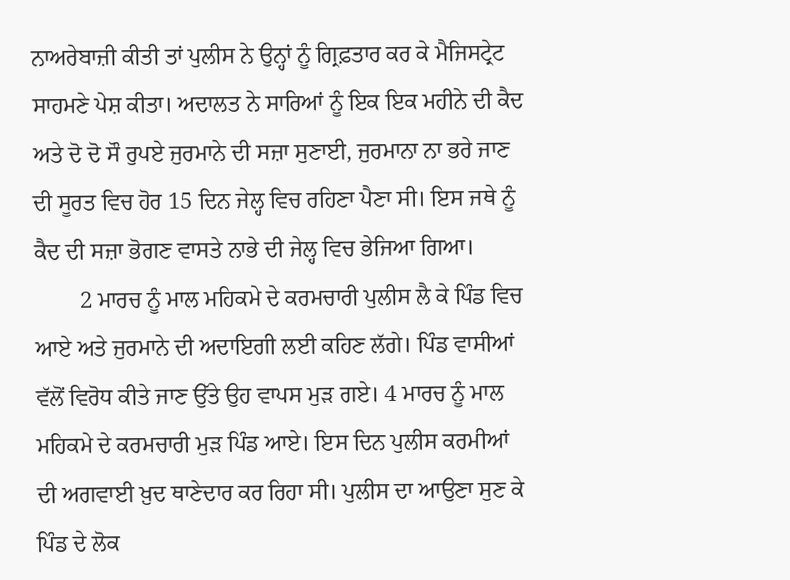ਨਾਅਰੇਬਾਜ਼ੀ ਕੀਤੀ ਤਾਂ ਪੁਲੀਸ ਨੇ ਉਨ੍ਹਾਂ ਨੂੰ ਗ੍ਰਿਫ਼ਤਾਰ ਕਰ ਕੇ ਮੈਜਿਸਟ੍ਰੇਟ ਸਾਹਮਣੇ ਪੇਸ਼ ਕੀਤਾ। ਅਦਾਲਤ ਨੇ ਸਾਰਿਆਂ ਨੂੰ ਇਕ ਇਕ ਮਹੀਨੇ ਦੀ ਕੈਦ ਅਤੇ ਦੋ ਦੋ ਸੌ ਰੁਪਏ ਜੁਰਮਾਨੇ ਦੀ ਸਜ਼ਾ ਸੁਣਾਈ, ਜੁਰਮਾਨਾ ਨਾ ਭਰੇ ਜਾਣ ਦੀ ਸੂਰਤ ਵਿਚ ਹੋਰ 15 ਦਿਨ ਜੇਲ੍ਹ ਵਿਚ ਰਹਿਣਾ ਪੈਣਾ ਸੀ। ਇਸ ਜਥੇ ਨੂੰ ਕੈਦ ਦੀ ਸਜ਼ਾ ਭੋਗਣ ਵਾਸਤੇ ਨਾਭੇ ਦੀ ਜੇਲ੍ਹ ਵਿਚ ਭੇਜਿਆ ਗਿਆ।
        2 ਮਾਰਚ ਨੂੰ ਮਾਲ ਮਹਿਕਮੇ ਦੇ ਕਰਮਚਾਰੀ ਪੁਲੀਸ ਲੈ ਕੇ ਪਿੰਡ ਵਿਚ ਆਏ ਅਤੇ ਜੁਰਮਾਨੇ ਦੀ ਅਦਾਇਗੀ ਲਈ ਕਹਿਣ ਲੱਗੇ। ਪਿੰਡ ਵਾਸੀਆਂ ਵੱਲੋਂ ਵਿਰੋਧ ਕੀਤੇ ਜਾਣ ਉੱਤੇ ਉਹ ਵਾਪਸ ਮੁੜ ਗਏ। 4 ਮਾਰਚ ਨੂੰ ਮਾਲ ਮਹਿਕਮੇ ਦੇ ਕਰਮਚਾਰੀ ਮੁੜ ਪਿੰਡ ਆਏ। ਇਸ ਦਿਨ ਪੁਲੀਸ ਕਰਮੀਆਂ ਦੀ ਅਗਵਾਈ ਖ਼ੁਦ ਥਾਣੇਦਾਰ ਕਰ ਰਿਹਾ ਸੀ। ਪੁਲੀਸ ਦਾ ਆਉਣਾ ਸੁਣ ਕੇ ਪਿੰਡ ਦੇ ਲੋਕ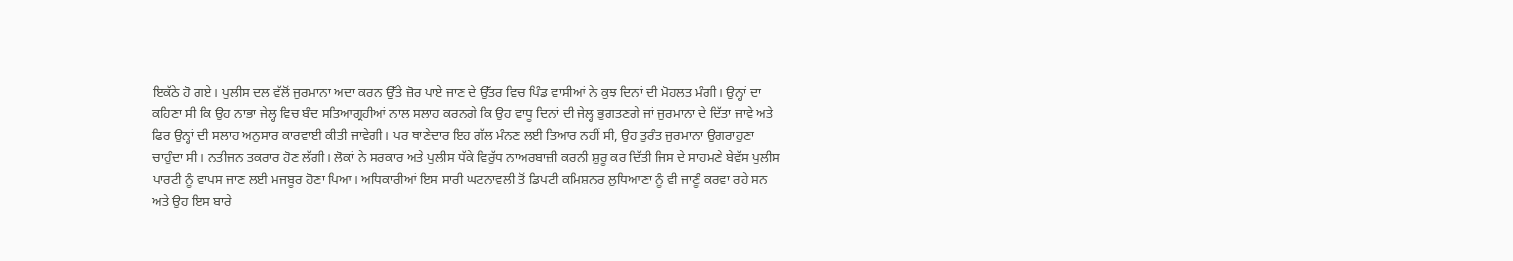ਇਕੱਠੇ ਹੋ ਗਏ। ਪੁਲੀਸ ਦਲ ਵੱਲੋਂ ਜੁਰਮਾਨਾ ਅਦਾ ਕਰਨ ਉੱਤੇ ਜ਼ੋਰ ਪਾਏ ਜਾਣ ਦੇ ਉੱਤਰ ਵਿਚ ਪਿੰਡ ਵਾਸੀਆਂ ਨੇ ਕੁਝ ਦਿਨਾਂ ਦੀ ਮੋਹਲਤ ਮੰਗੀ। ਉਨ੍ਹਾਂ ਦਾ ਕਹਿਣਾ ਸੀ ਕਿ ਉਹ ਨਾਭਾ ਜੇਲ੍ਹ ਵਿਚ ਬੰਦ ਸਤਿਆਗ੍ਰਹੀਆਂ ਨਾਲ ਸਲਾਹ ਕਰਨਗੇ ਕਿ ਉਹ ਵਾਧੂ ਦਿਨਾਂ ਦੀ ਜੇਲ੍ਹ ਭੁਗਤਣਗੇ ਜਾਂ ਜੁਰਮਾਨਾ ਦੇ ਦਿੱਤਾ ਜਾਵੇ ਅਤੇ ਫਿਰ ਉਨ੍ਹਾਂ ਦੀ ਸਲਾਹ ਅਨੁਸਾਰ ਕਾਰਵਾਈ ਕੀਤੀ ਜਾਵੇਗੀ। ਪਰ ਥਾਣੇਦਾਰ ਇਹ ਗੱਲ ਮੰਨਣ ਲਈ ਤਿਆਰ ਨਹੀਂ ਸੀ, ਉਹ ਤੁਰੰਤ ਜੁਰਮਾਨਾ ਉਗਰਾਹੁਣਾ ਚਾਹੁੰਦਾ ਸੀ। ਨਤੀਜਨ ਤਕਰਾਰ ਹੋਣ ਲੱਗੀ। ਲੋਕਾਂ ਨੇ ਸਰਕਾਰ ਅਤੇ ਪੁਲੀਸ ਧੱਕੇ ਵਿਰੁੱਧ ਨਾਅਰਬਾਜ਼ੀ ਕਰਨੀ ਸ਼ੁਰੂ ਕਰ ਦਿੱਤੀ ਜਿਸ ਦੇ ਸਾਹਮਣੇ ਬੇਵੱਸ ਪੁਲੀਸ ਪਾਰਟੀ ਨੂੰ ਵਾਪਸ ਜਾਣ ਲਈ ਮਜਬੂਰ ਹੋਣਾ ਪਿਆ। ਅਧਿਕਾਰੀਆਂ ਇਸ ਸਾਰੀ ਘਟਨਾਵਲੀ ਤੋਂ ਡਿਪਟੀ ਕਮਿਸ਼ਨਰ ਲੁਧਿਆਣਾ ਨੂੰ ਵੀ ਜਾਣੂੰ ਕਰਵਾ ਰਹੇ ਸਨ ਅਤੇ ਉਹ ਇਸ ਬਾਰੇ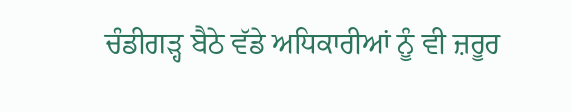ਚੰਡੀਗੜ੍ਹ ਬੈਠੇ ਵੱਡੇ ਅਧਿਕਾਰੀਆਂ ਨੂੰ ਵੀ ਜ਼ਰੂਰ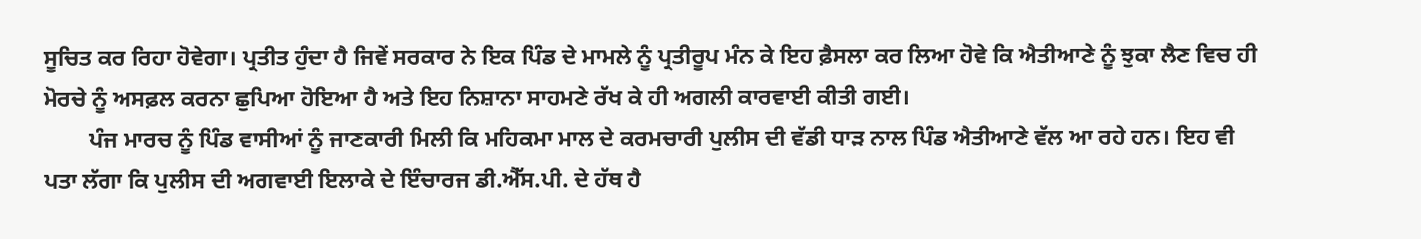ਸੂਚਿਤ ਕਰ ਰਿਹਾ ਹੋਵੇਗਾ। ਪ੍ਰਤੀਤ ਹੁੰਦਾ ਹੈ ਜਿਵੇਂ ਸਰਕਾਰ ਨੇ ਇਕ ਪਿੰਡ ਦੇ ਮਾਮਲੇ ਨੂੰ ਪ੍ਰਤੀਰੂਪ ਮੰਨ ਕੇ ਇਹ ਫ਼ੈਸਲਾ ਕਰ ਲਿਆ ਹੋਵੇ ਕਿ ਐਤੀਆਣੇ ਨੂੰ ਝੁਕਾ ਲੈਣ ਵਿਚ ਹੀ ਮੋਰਚੇ ਨੂੰ ਅਸਫ਼ਲ ਕਰਨਾ ਛੁਪਿਆ ਹੋਇਆ ਹੈ ਅਤੇ ਇਹ ਨਿਸ਼ਾਨਾ ਸਾਹਮਣੇ ਰੱਖ ਕੇ ਹੀ ਅਗਲੀ ਕਾਰਵਾਈ ਕੀਤੀ ਗਈ।
        ਪੰਜ ਮਾਰਚ ਨੂੰ ਪਿੰਡ ਵਾਸੀਆਂ ਨੂੰ ਜਾਣਕਾਰੀ ਮਿਲੀ ਕਿ ਮਹਿਕਮਾ ਮਾਲ ਦੇ ਕਰਮਚਾਰੀ ਪੁਲੀਸ ਦੀ ਵੱਡੀ ਧਾੜ ਨਾਲ ਪਿੰਡ ਐਤੀਆਣੇ ਵੱਲ ਆ ਰਹੇ ਹਨ। ਇਹ ਵੀ ਪਤਾ ਲੱਗਾ ਕਿ ਪੁਲੀਸ ਦੀ ਅਗਵਾਈ ਇਲਾਕੇ ਦੇ ਇੰਚਾਰਜ ਡੀ.ਐੱਸ.ਪੀ. ਦੇ ਹੱਥ ਹੈ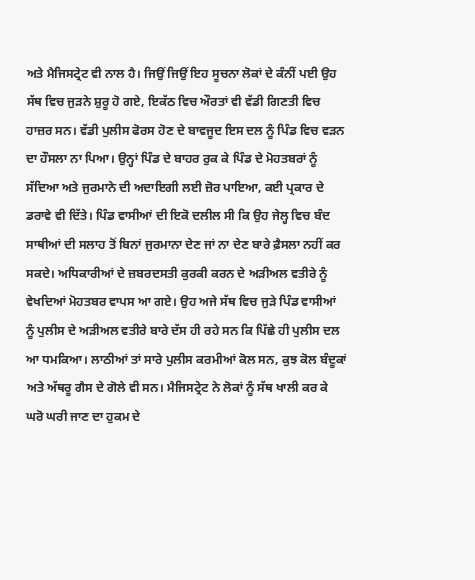ਅਤੇ ਮੈਜਿਸਟ੍ਰੇਟ ਵੀ ਨਾਲ ਹੈ। ਜਿਉਂ ਜਿਉਂ ਇਹ ਸੂਚਨਾ ਲੋਕਾਂ ਦੇ ਕੰਨੀਂ ਪਈ ਉਹ ਸੱਥ ਵਿਚ ਜੁੜਨੇ ਸ਼ੁਰੂ ਹੋ ਗਏ, ਇਕੱਠ ਵਿਚ ਔਰਤਾਂ ਵੀ ਵੱਡੀ ਗਿਣਤੀ ਵਿਚ ਹਾਜ਼ਰ ਸਨ। ਵੱਡੀ ਪੁਲੀਸ ਫੋਰਸ ਹੋਣ ਦੇ ਬਾਵਜੂਦ ਇਸ ਦਲ ਨੂੰ ਪਿੰਡ ਵਿਚ ਵੜਨ ਦਾ ਹੌਸਲਾ ਨਾ ਪਿਆ। ਉਨ੍ਹਾਂ ਪਿੰਡ ਦੇ ਬਾਹਰ ਰੁਕ ਕੇ ਪਿੰਡ ਦੇ ਮੋਹਤਬਰਾਂ ਨੂੰ ਸੱਦਿਆ ਅਤੇ ਜੁਰਮਾਨੇ ਦੀ ਅਦਾਇਗੀ ਲਈ ਜ਼ੋਰ ਪਾਇਆ, ਕਈ ਪ੍ਰਕਾਰ ਦੇ ਡਰਾਵੇ ਵੀ ਦਿੱਤੇ। ਪਿੰਡ ਵਾਸੀਆਂ ਦੀ ਇਕੋ ਦਲੀਲ ਸੀ ਕਿ ਉਹ ਜੇਲ੍ਹ ਵਿਚ ਬੰਦ ਸਾਥੀਆਂ ਦੀ ਸਲਾਹ ਤੋਂ ਬਿਨਾਂ ਜੁਰਮਾਨਾ ਦੇਣ ਜਾਂ ਨਾ ਦੇਣ ਬਾਰੇ ਫ਼ੈਸਲਾ ਨਹੀਂ ਕਰ ਸਕਦੇ। ਅਧਿਕਾਰੀਆਂ ਦੇ ਜ਼ਬਰਦਸਤੀ ਕੁਰਕੀ ਕਰਨ ਦੇ ਅੜੀਅਲ ਵਤੀਰੇ ਨੂੰ ਵੇਖਦਿਆਂ ਮੋਹਤਬਰ ਵਾਪਸ ਆ ਗਏ। ਉਹ ਅਜੇ ਸੱਥ ਵਿਚ ਜੁੜੇ ਪਿੰਡ ਵਾਸੀਆਂ ਨੂੰ ਪੁਲੀਸ ਦੇ ਅੜੀਅਲ ਵਤੀਰੇ ਬਾਰੇ ਦੱਸ ਹੀ ਰਹੇ ਸਨ ਕਿ ਪਿੱਛੇ ਹੀ ਪੁਲੀਸ ਦਲ ਆ ਧਮਕਿਆ। ਲਾਠੀਆਂ ਤਾਂ ਸਾਰੇ ਪੁਲੀਸ ਕਰਮੀਆਂ ਕੋਲ ਸਨ, ਕੁਝ ਕੋਲ ਬੰਦੂਕਾਂ ਅਤੇ ਅੱਥਰੂ ਗੈਸ ਦੇ ਗੋਲੇ ਵੀ ਸਨ। ਮੈਜਿਸਟ੍ਰੇਟ ਨੇ ਲੋਕਾਂ ਨੂੰ ਸੱਥ ਖਾਲੀ ਕਰ ਕੇ ਘਰੋ ਘਰੀ ਜਾਣ ਦਾ ਹੁਕਮ ਦੇ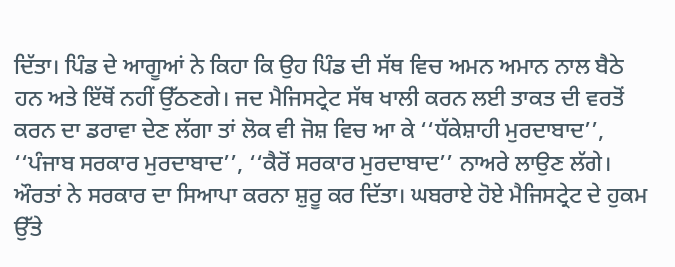ਦਿੱਤਾ। ਪਿੰਡ ਦੇ ਆਗੂਆਂ ਨੇ ਕਿਹਾ ਕਿ ਉਹ ਪਿੰਡ ਦੀ ਸੱਥ ਵਿਚ ਅਮਨ ਅਮਾਨ ਨਾਲ ਬੈਠੇ ਹਨ ਅਤੇ ਇੱਥੋਂ ਨਹੀਂ ਉੱਠਣਗੇ। ਜਦ ਮੈਜਿਸਟ੍ਰੇਟ ਸੱਥ ਖਾਲੀ ਕਰਨ ਲਈ ਤਾਕਤ ਦੀ ਵਰਤੋਂ ਕਰਨ ਦਾ ਡਰਾਵਾ ਦੇਣ ਲੱਗਾ ਤਾਂ ਲੋਕ ਵੀ ਜੋਸ਼ ਵਿਚ ਆ ਕੇ ‘‘ਧੱਕੇਸ਼ਾਹੀ ਮੁਰਦਾਬਾਦ’’, ‘‘ਪੰਜਾਬ ਸਰਕਾਰ ਮੁਰਦਾਬਾਦ’’, ‘‘ਕੈਰੋਂ ਸਰਕਾਰ ਮੁਰਦਾਬਾਦ’’ ਨਾਅਰੇ ਲਾਉਣ ਲੱਗੇ। ਔਰਤਾਂ ਨੇ ਸਰਕਾਰ ਦਾ ਸਿਆਪਾ ਕਰਨਾ ਸ਼ੁਰੂ ਕਰ ਦਿੱਤਾ। ਘਬਰਾਏ ਹੋਏ ਮੈਜਿਸਟ੍ਰੇਟ ਦੇ ਹੁਕਮ ਉੱਤੇ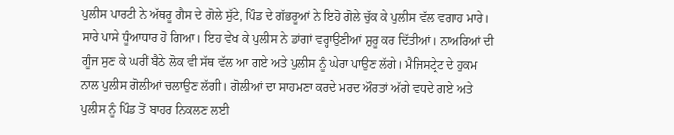ਪੁਲੀਸ ਪਾਰਟੀ ਨੇ ਅੱਥਰੂ ਗੈਸ ਦੇ ਗੋਲੇ ਸੁੱਟੇ, ਪਿੰਡ ਦੇ ਗੱਭਰੂਆਂ ਨੇ ਇਹੋ ਗੋਲੇ ਚੁੱਕ ਕੇ ਪੁਲੀਸ ਵੱਲ ਵਗਾਹ ਮਾਰੇ। ਸਾਰੇ ਪਾਸੇ ਧੂੰਆਧਾਰ ਹੋ ਗਿਆ। ਇਹ ਵੇਖ ਕੇ ਪੁਲੀਸ ਨੇ ਡਾਂਗਾਂ ਵਰ੍ਹਾਉਣੀਆਂ ਸ਼ੁਰੂ ਕਰ ਦਿੱਤੀਆਂ। ਨਾਅਰਿਆਂ ਦੀ ਗੂੰਜ ਸੁਣ ਕੇ ਘਰੀਂ ਬੈਠੇ ਲੋਕ ਵੀ ਸੱਥ ਵੱਲ ਆ ਗਏ ਅਤੇ ਪੁਲੀਸ ਨੂੰ ਘੇਰਾ ਪਾਉਣ ਲੱਗੇ। ਮੈਜਿਸਟ੍ਰੇਟ ਦੇ ਹੁਕਮ ਨਾਲ ਪੁਲੀਸ ਗੋਲੀਆਂ ਚਲਾਉਣ ਲੱਗੀ। ਗੋਲੀਆਂ ਦਾ ਸਾਹਮਣਾ ਕਰਦੇ ਮਰਦ ਔਰਤਾਂ ਅੱਗੇ ਵਧਦੇ ਗਏ ਅਤੇ ਪੁਲੀਸ ਨੂੰ ਪਿੰਡ ਤੋਂ ਬਾਹਰ ਨਿਕਲਣ ਲਈ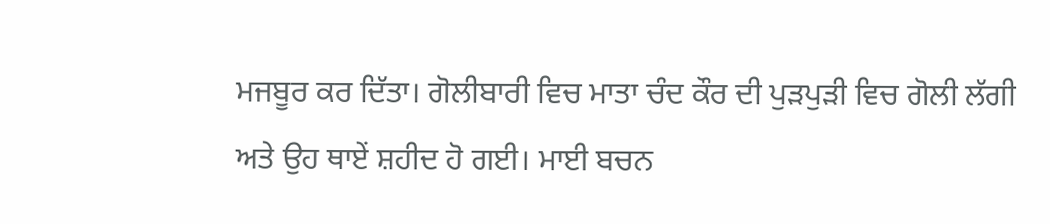ਮਜਬੂਰ ਕਰ ਦਿੱਤਾ। ਗੋਲੀਬਾਰੀ ਵਿਚ ਮਾਤਾ ਚੰਦ ਕੌਰ ਦੀ ਪੁੜਪੁੜੀ ਵਿਚ ਗੋਲੀ ਲੱਗੀ ਅਤੇ ਉਹ ਥਾਏਂ ਸ਼ਹੀਦ ਹੋ ਗਈ। ਮਾਈ ਬਚਨ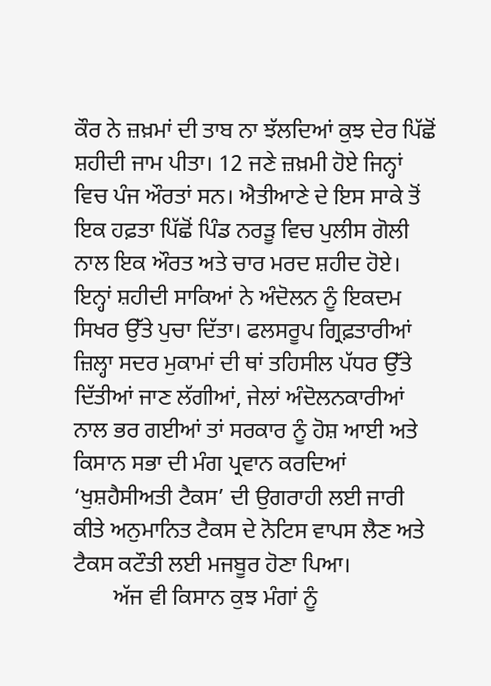ਕੌਰ ਨੇ ਜ਼ਖ਼ਮਾਂ ਦੀ ਤਾਬ ਨਾ ਝੱਲਦਿਆਂ ਕੁਝ ਦੇਰ ਪਿੱਛੋਂ ਸ਼ਹੀਦੀ ਜਾਮ ਪੀਤਾ। 12 ਜਣੇ ਜ਼ਖ਼ਮੀ ਹੋਏ ਜਿਨ੍ਹਾਂ ਵਿਚ ਪੰਜ ਔਰਤਾਂ ਸਨ। ਐਤੀਆਣੇ ਦੇ ਇਸ ਸਾਕੇ ਤੋਂ ਇਕ ਹਫ਼ਤਾ ਪਿੱਛੋਂ ਪਿੰਡ ਨਰੜੂ ਵਿਚ ਪੁਲੀਸ ਗੋਲੀ ਨਾਲ ਇਕ ਔਰਤ ਅਤੇ ਚਾਰ ਮਰਦ ਸ਼ਹੀਦ ਹੋਏ। ਇਨ੍ਹਾਂ ਸ਼ਹੀਦੀ ਸਾਕਿਆਂ ਨੇ ਅੰਦੋਲਨ ਨੂੰ ਇਕਦਮ ਸਿਖਰ ਉੱਤੇ ਪੁਚਾ ਦਿੱਤਾ। ਫਲਸਰੂਪ ਗ੍ਰਿਫ਼ਤਾਰੀਆਂ ਜ਼ਿਲ੍ਹਾ ਸਦਰ ਮੁਕਾਮਾਂ ਦੀ ਥਾਂ ਤਹਿਸੀਲ ਪੱਧਰ ਉੱਤੇ ਦਿੱਤੀਆਂ ਜਾਣ ਲੱਗੀਆਂ, ਜੇਲਾਂ ਅੰਦੋਲਨਕਾਰੀਆਂ ਨਾਲ ਭਰ ਗਈਆਂ ਤਾਂ ਸਰਕਾਰ ਨੂੰ ਹੋਸ਼ ਆਈ ਅਤੇ ਕਿਸਾਨ ਸਭਾ ਦੀ ਮੰਗ ਪ੍ਰਵਾਨ ਕਰਦਿਆਂ ‘ਖੁਸ਼ਹੈਸੀਅਤੀ ਟੈਕਸ’ ਦੀ ਉਗਰਾਹੀ ਲਈ ਜਾਰੀ ਕੀਤੇ ਅਨੁਮਾਨਿਤ ਟੈਕਸ ਦੇ ਨੋਟਿਸ ਵਾਪਸ ਲੈਣ ਅਤੇ ਟੈਕਸ ਕਟੌਤੀ ਲਈ ਮਜਬੂਰ ਹੋਣਾ ਪਿਆ।
       ਅੱਜ ਵੀ ਕਿਸਾਨ ਕੁਝ ਮੰਗਾਂ ਨੂੰ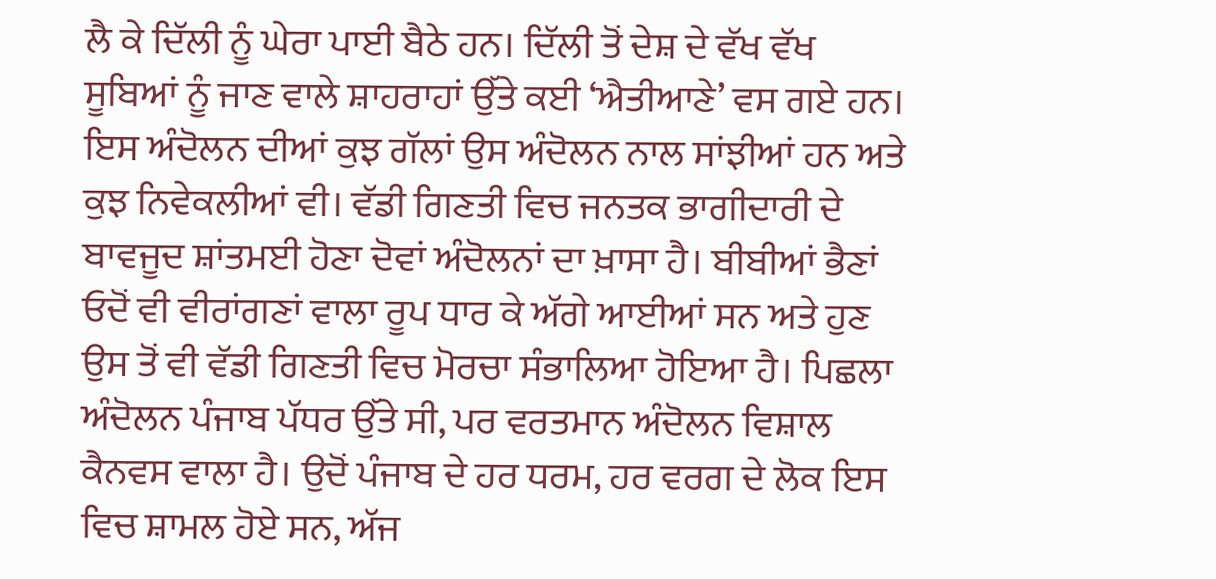ਲੈ ਕੇ ਦਿੱਲੀ ਨੂੰ ਘੇਰਾ ਪਾਈ ਬੈਠੇ ਹਨ। ਦਿੱਲੀ ਤੋਂ ਦੇਸ਼ ਦੇ ਵੱਖ ਵੱਖ ਸੂਬਿਆਂ ਨੂੰ ਜਾਣ ਵਾਲੇ ਸ਼ਾਹਰਾਹਾਂ ਉੱਤੇ ਕਈ ‘ਐਤੀਆਣੇ’ ਵਸ ਗਏ ਹਨ। ਇਸ ਅੰਦੋਲਨ ਦੀਆਂ ਕੁਝ ਗੱਲਾਂ ਉਸ ਅੰਦੋਲਨ ਨਾਲ ਸਾਂਝੀਆਂ ਹਨ ਅਤੇ ਕੁਝ ਨਿਵੇਕਲੀਆਂ ਵੀ। ਵੱਡੀ ਗਿਣਤੀ ਵਿਚ ਜਨਤਕ ਭਾਗੀਦਾਰੀ ਦੇ ਬਾਵਜੂਦ ਸ਼ਾਂਤਮਈ ਹੋਣਾ ਦੋਵਾਂ ਅੰਦੋਲਨਾਂ ਦਾ ਖ਼ਾਸਾ ਹੈ। ਬੀਬੀਆਂ ਭੈਣਾਂ ਓਦੋਂ ਵੀ ਵੀਰਾਂਗਣਾਂ ਵਾਲਾ ਰੂਪ ਧਾਰ ਕੇ ਅੱਗੇ ਆਈਆਂ ਸਨ ਅਤੇ ਹੁਣ ਉਸ ਤੋਂ ਵੀ ਵੱਡੀ ਗਿਣਤੀ ਵਿਚ ਮੋਰਚਾ ਸੰਭਾਲਿਆ ਹੋਇਆ ਹੈ। ਪਿਛਲਾ ਅੰਦੋਲਨ ਪੰਜਾਬ ਪੱਧਰ ਉੱਤੇ ਸੀ, ਪਰ ਵਰਤਮਾਨ ਅੰਦੋਲਨ ਵਿਸ਼ਾਲ ਕੈਨਵਸ ਵਾਲਾ ਹੈ। ਉਦੋਂ ਪੰਜਾਬ ਦੇ ਹਰ ਧਰਮ, ਹਰ ਵਰਗ ਦੇ ਲੋਕ ਇਸ ਵਿਚ ਸ਼ਾਮਲ ਹੋਏ ਸਨ, ਅੱਜ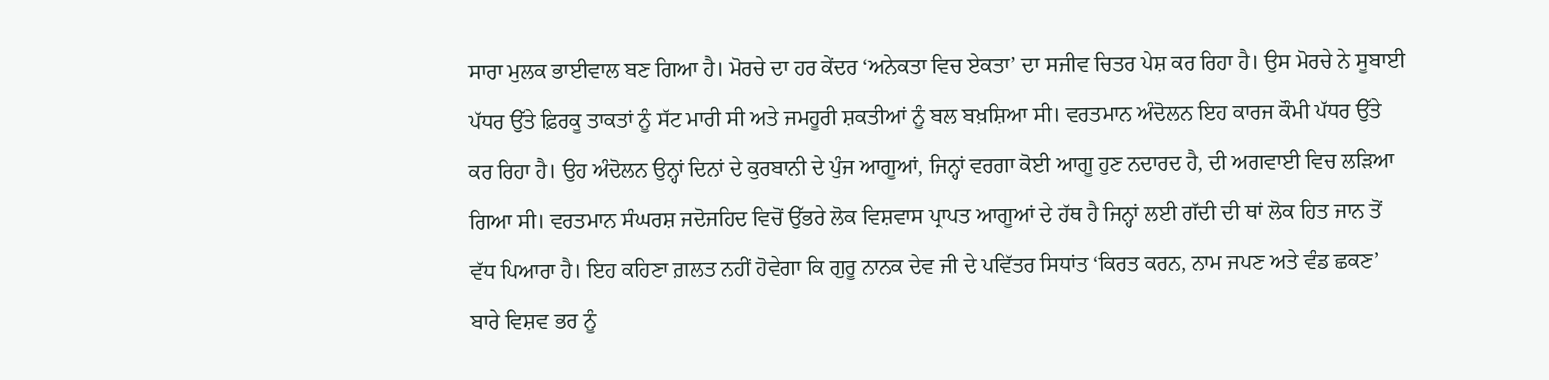ਸਾਰਾ ਮੁਲਕ ਭਾਈਵਾਲ ਬਣ ਗਿਆ ਹੈ। ਮੋਰਚੇ ਦਾ ਹਰ ਕੇਂਦਰ ‘ਅਨੇਕਤਾ ਵਿਚ ਏਕਤਾ’ ਦਾ ਸਜੀਵ ਚਿਤਰ ਪੇਸ਼ ਕਰ ਰਿਹਾ ਹੈ। ਉਸ ਮੋਰਚੇ ਨੇ ਸੂਬਾਈ ਪੱਧਰ ਉੱਤੇ ਫ਼ਿਰਕੂ ਤਾਕਤਾਂ ਨੂੰ ਸੱਟ ਮਾਰੀ ਸੀ ਅਤੇ ਜਮਹੂਰੀ ਸ਼ਕਤੀਆਂ ਨੂੰ ਬਲ ਬਖ਼ਸ਼ਿਆ ਸੀ। ਵਰਤਮਾਨ ਅੰਦੋਲਨ ਇਹ ਕਾਰਜ ਕੌਮੀ ਪੱਧਰ ਉੱਤੇ ਕਰ ਰਿਹਾ ਹੈ। ਉਹ ਅੰਦੋਲਨ ਉਨ੍ਹਾਂ ਦਿਨਾਂ ਦੇ ਕੁਰਬਾਨੀ ਦੇ ਪੁੰਜ ਆਗੂਆਂ, ਜਿਨ੍ਹਾਂ ਵਰਗਾ ਕੋਈ ਆਗੂ ਹੁਣ ਨਦਾਰਦ ਹੈ, ਦੀ ਅਗਵਾਈ ਵਿਚ ਲੜਿਆ ਗਿਆ ਸੀ। ਵਰਤਮਾਨ ਸੰਘਰਸ਼ ਜਦੋਜਹਿਦ ਵਿਚੋਂ ਉੱਭਰੇ ਲੋਕ ਵਿਸ਼ਵਾਸ ਪ੍ਰਾਪਤ ਆਗੂਆਂ ਦੇ ਹੱਥ ਹੈ ਜਿਨ੍ਹਾਂ ਲਈ ਗੱਦੀ ਦੀ ਥਾਂ ਲੋਕ ਹਿਤ ਜਾਨ ਤੋਂ ਵੱਧ ਪਿਆਰਾ ਹੈ। ਇਹ ਕਹਿਣਾ ਗ਼ਲਤ ਨਹੀਂ ਹੋਵੇਗਾ ਕਿ ਗੁਰੂ ਨਾਨਕ ਦੇਵ ਜੀ ਦੇ ਪਵਿੱਤਰ ਸਿਧਾਂਤ ‘ਕਿਰਤ ਕਰਨ, ਨਾਮ ਜਪਣ ਅਤੇ ਵੰਡ ਛਕਣ’ ਬਾਰੇ ਵਿਸ਼ਵ ਭਰ ਨੂੰ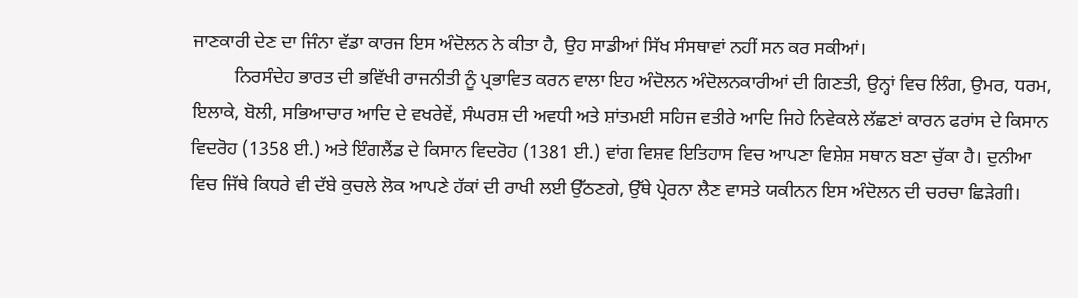ਜਾਣਕਾਰੀ ਦੇਣ ਦਾ ਜਿੰਨਾ ਵੱਡਾ ਕਾਰਜ ਇਸ ਅੰਦੋਲਨ ਨੇ ਕੀਤਾ ਹੈ, ਉਹ ਸਾਡੀਆਂ ਸਿੱਖ ਸੰਸਥਾਵਾਂ ਨਹੀਂ ਸਨ ਕਰ ਸਕੀਆਂ।
         ਨਿਰਸੰਦੇਹ ਭਾਰਤ ਦੀ ਭਵਿੱਖੀ ਰਾਜਨੀਤੀ ਨੂੰ ਪ੍ਰਭਾਵਿਤ ਕਰਨ ਵਾਲਾ ਇਹ ਅੰਦੋਲਨ ਅੰਦੋਲਨਕਾਰੀਆਂ ਦੀ ਗਿਣਤੀ, ਉਨ੍ਹਾਂ ਵਿਚ ਲਿੰਗ, ਉਮਰ, ਧਰਮ, ਇਲਾਕੇ, ਬੋਲੀ, ਸਭਿਆਚਾਰ ਆਦਿ ਦੇ ਵਖਰੇਵੇਂ, ਸੰਘਰਸ਼ ਦੀ ਅਵਧੀ ਅਤੇ ਸ਼ਾਂਤਮਈ ਸਹਿਜ ਵਤੀਰੇ ਆਦਿ ਜਿਹੇ ਨਿਵੇਕਲੇ ਲੱਛਣਾਂ ਕਾਰਨ ਫਰਾਂਸ ਦੇ ਕਿਸਾਨ ਵਿਦਰੋਹ (1358 ਈ.) ਅਤੇ ਇੰਗਲੈਂਡ ਦੇ ਕਿਸਾਨ ਵਿਦਰੋਹ (1381 ਈ.) ਵਾਂਗ ਵਿਸ਼ਵ ਇਤਿਹਾਸ ਵਿਚ ਆਪਣਾ ਵਿਸ਼ੇਸ਼ ਸਥਾਨ ਬਣਾ ਚੁੱਕਾ ਹੈ। ਦੁਨੀਆ ਵਿਚ ਜਿੱਥੇ ਕਿਧਰੇ ਵੀ ਦੱਬੇ ਕੁਚਲੇ ਲੋਕ ਆਪਣੇ ਹੱਕਾਂ ਦੀ ਰਾਖੀ ਲਈ ਉੱਠਣਗੇ, ਉੱਥੇ ਪ੍ਰੇਰਨਾ ਲੈਣ ਵਾਸਤੇ ਯਕੀਨਨ ਇਸ ਅੰਦੋਲਨ ਦੀ ਚਰਚਾ ਛਿੜੇਗੀ।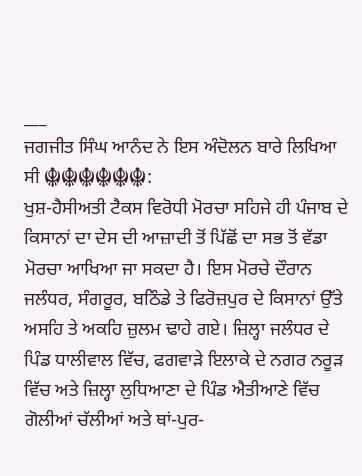___
ਜਗਜੀਤ ਸਿੰਘ ਆਨੰਦ ਨੇ ਇਸ ਅੰਦੋਲਨ ਬਾਰੇ ਲਿਖਿਆ ਸੀ ☬☬☬☬☬☬:
ਖੁਸ਼-ਹੈਸੀਅਤੀ ਟੈਕਸ ਵਿਰੋਧੀ ਮੋਰਚਾ ਸਹਿਜੇ ਹੀ ਪੰਜਾਬ ਦੇ ਕਿਸਾਨਾਂ ਦਾ ਦੇਸ ਦੀ ਆਜ਼ਾਦੀ ਤੋਂ ਪਿੱਛੋਂ ਦਾ ਸਭ ਤੋਂ ਵੱਡਾ ਮੋਰਚਾ ਆਖਿਆ ਜਾ ਸਕਦਾ ਹੈ। ਇਸ ਮੋਰਚੇ ਦੌਰਾਨ ਜਲੰਧਰ, ਸੰਗਰੂਰ, ਬਠਿੰਡੇ ਤੇ ਫਿਰੋਜ਼ਪੁਰ ਦੇ ਕਿਸਾਨਾਂ ਉੱਤੇ ਅਸਹਿ ਤੇ ਅਕਹਿ ਜ਼ੁਲਮ ਢਾਹੇ ਗਏ। ਜ਼ਿਲ੍ਹਾ ਜਲੰਧਰ ਦੇ ਪਿੰਡ ਧਾਲੀਵਾਲ ਵਿੱਚ, ਫਗਵਾੜੇ ਇਲਾਕੇ ਦੇ ਨਗਰ ਨਰੂੜ ਵਿੱਚ ਅਤੇ ਜ਼ਿਲ੍ਹਾ ਲੁਧਿਆਣਾ ਦੇ ਪਿੰਡ ਐਤੀਆਣੇ ਵਿੱਚ ਗੋਲੀਆਂ ਚੱਲੀਆਂ ਅਤੇ ਥਾਂ-ਪੁਰ-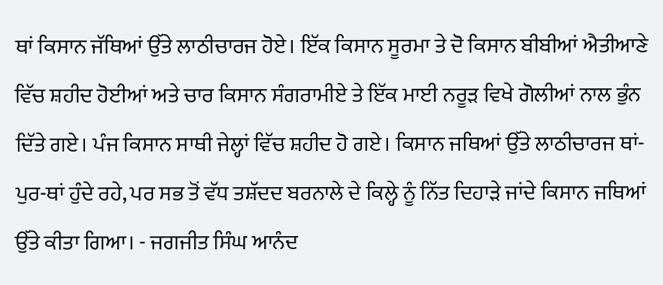ਥਾਂ ਕਿਸਾਨ ਜੱਥਿਆਂ ਉੱਤੇ ਲਾਠੀਚਾਰਜ ਹੋਏ। ਇੱਕ ਕਿਸਾਨ ਸੂਰਮਾ ਤੇ ਦੋ ਕਿਸਾਨ ਬੀਬੀਆਂ ਐਤੀਆਣੇ ਵਿੱਚ ਸ਼ਹੀਦ ਹੋਈਆਂ ਅਤੇ ਚਾਰ ਕਿਸਾਨ ਸੰਗਰਾਮੀਏ ਤੇ ਇੱਕ ਮਾਈ ਨਰੂੜ ਵਿਖੇ ਗੋਲੀਆਂ ਨਾਲ ਭੁੰਨ ਦਿੱਤੇ ਗਏ। ਪੰਜ ਕਿਸਾਨ ਸਾਥੀ ਜੇਲ੍ਹਾਂ ਵਿੱਚ ਸ਼ਹੀਦ ਹੋ ਗਏ। ਕਿਸਾਨ ਜਥਿਆਂ ਉੱਤੇ ਲਾਠੀਚਾਰਜ ਥਾਂ-ਪੁਰ-ਥਾਂ ਹੁੰਦੇ ਰਹੇ, ਪਰ ਸਭ ਤੋਂ ਵੱਧ ਤਸ਼ੱਦਦ ਬਰਨਾਲੇ ਦੇ ਕਿਲ੍ਹੇ ਨੂੰ ਨਿੱਤ ਦਿਹਾੜੇ ਜਾਂਦੇ ਕਿਸਾਨ ਜਥਿਆਂ ਉੱਤੇ ਕੀਤਾ ਗਿਆ। - ਜਗਜੀਤ ਸਿੰਘ ਆਨੰਦ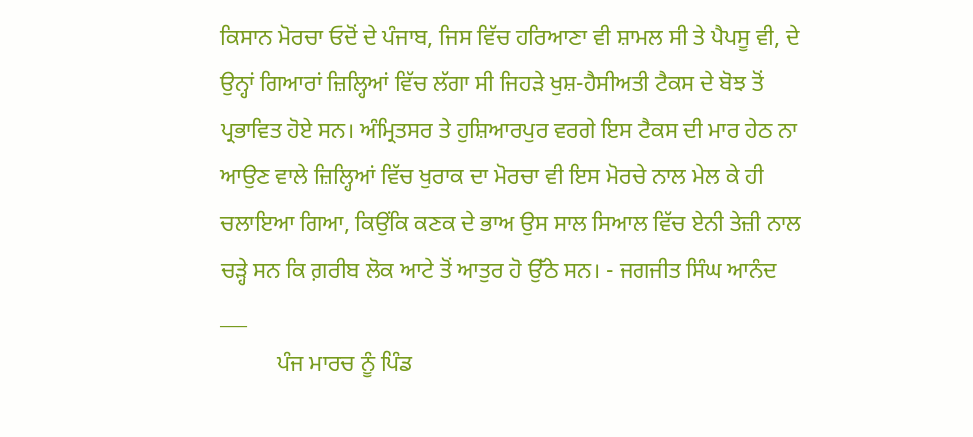ਕਿਸਾਨ ਮੋਰਚਾ ਓਦੋਂ ਦੇ ਪੰਜਾਬ, ਜਿਸ ਵਿੱਚ ਹਰਿਆਣਾ ਵੀ ਸ਼ਾਮਲ ਸੀ ਤੇ ਪੈਪਸੂ ਵੀ, ਦੇ ਉਨ੍ਹਾਂ ਗਿਆਰਾਂ ਜ਼ਿਲ੍ਹਿਆਂ ਵਿੱਚ ਲੱਗਾ ਸੀ ਜਿਹੜੇ ਖੁਸ਼-ਹੈਸੀਅਤੀ ਟੈਕਸ ਦੇ ਬੋਝ ਤੋਂ ਪ੍ਰਭਾਵਿਤ ਹੋਏ ਸਨ। ਅੰਮ੍ਰਿਤਸਰ ਤੇ ਹੁਸ਼ਿਆਰਪੁਰ ਵਰਗੇ ਇਸ ਟੈਕਸ ਦੀ ਮਾਰ ਹੇਠ ਨਾ ਆਉਣ ਵਾਲੇ ਜ਼ਿਲ੍ਹਿਆਂ ਵਿੱਚ ਖੁਰਾਕ ਦਾ ਮੋਰਚਾ ਵੀ ਇਸ ਮੋਰਚੇ ਨਾਲ ਮੇਲ ਕੇ ਹੀ ਚਲਾਇਆ ਗਿਆ, ਕਿਉਂਕਿ ਕਣਕ ਦੇ ਭਾਅ ਉਸ ਸਾਲ ਸਿਆਲ ਵਿੱਚ ਏਨੀ ਤੇਜ਼ੀ ਨਾਲ ਚੜ੍ਹੇ ਸਨ ਕਿ ਗ਼ਰੀਬ ਲੋਕ ਆਟੇ ਤੋਂ ਆਤੁਰ ਹੋ ਉੱਠੇ ਸਨ। - ਜਗਜੀਤ ਸਿੰਘ ਆਨੰਦ
___
          ਪੰਜ ਮਾਰਚ ਨੂੰ ਪਿੰਡ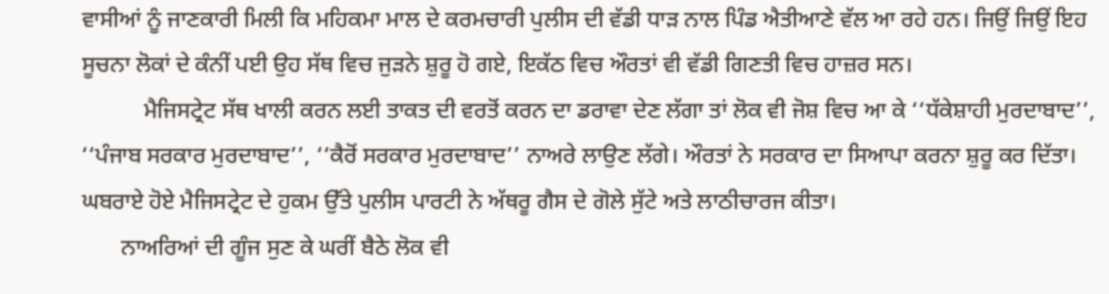ਵਾਸੀਆਂ ਨੂੰ ਜਾਣਕਾਰੀ ਮਿਲੀ ਕਿ ਮਹਿਕਮਾ ਮਾਲ ਦੇ ਕਰਮਚਾਰੀ ਪੁਲੀਸ ਦੀ ਵੱਡੀ ਧਾੜ ਨਾਲ ਪਿੰਡ ਐਤੀਆਣੇ ਵੱਲ ਆ ਰਹੇ ਹਨ। ਜਿਉਂ ਜਿਉਂ ਇਹ ਸੂਚਨਾ ਲੋਕਾਂ ਦੇ ਕੰਨੀਂ ਪਈ ਉਹ ਸੱਥ ਵਿਚ ਜੁੜਨੇ ਸ਼ੁਰੂ ਹੋ ਗਏ, ਇਕੱਠ ਵਿਚ ਔਰਤਾਂ ਵੀ ਵੱਡੀ ਗਿਣਤੀ ਵਿਚ ਹਾਜ਼ਰ ਸਨ।
           ਮੈਜਿਸਟ੍ਰੇਟ ਸੱਥ ਖਾਲੀ ਕਰਨ ਲਈ ਤਾਕਤ ਦੀ ਵਰਤੋਂ ਕਰਨ ਦਾ ਡਰਾਵਾ ਦੇਣ ਲੱਗਾ ਤਾਂ ਲੋਕ ਵੀ ਜੋਸ਼ ਵਿਚ ਆ ਕੇ ‘‘ਧੱਕੇਸ਼ਾਹੀ ਮੁਰਦਾਬਾਦ’’, ‘‘ਪੰਜਾਬ ਸਰਕਾਰ ਮੁਰਦਾਬਾਦ’’, ‘‘ਕੈਰੋਂ ਸਰਕਾਰ ਮੁਰਦਾਬਾਦ’’ ਨਾਅਰੇ ਲਾਉਣ ਲੱਗੇ। ਔਰਤਾਂ ਨੇ ਸਰਕਾਰ ਦਾ ਸਿਆਪਾ ਕਰਨਾ ਸ਼ੁਰੂ ਕਰ ਦਿੱਤਾ। ਘਬਰਾਏ ਹੋਏ ਮੈਜਿਸਟ੍ਰੇਟ ਦੇ ਹੁਕਮ ਉੱਤੇ ਪੁਲੀਸ ਪਾਰਟੀ ਨੇ ਅੱਥਰੂ ਗੈਸ ਦੇ ਗੋਲੇ ਸੁੱਟੇ ਅਤੇ ਲਾਠੀਚਾਰਜ ਕੀਤਾ।
       ਨਾਅਰਿਆਂ ਦੀ ਗੂੰਜ ਸੁਣ ਕੇ ਘਰੀਂ ਬੈਠੇ ਲੋਕ ਵੀ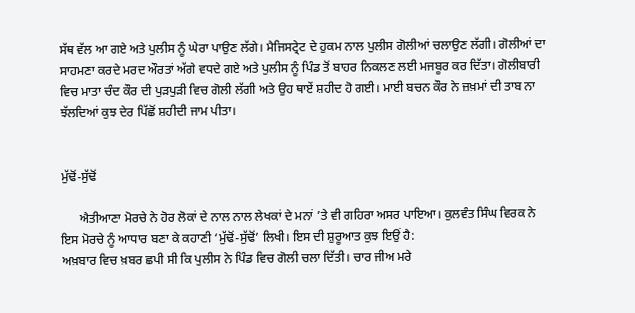ਸੱਥ ਵੱਲ ਆ ਗਏ ਅਤੇ ਪੁਲੀਸ ਨੂੰ ਘੇਰਾ ਪਾਉਣ ਲੱਗੇ। ਮੈਜਿਸਟ੍ਰੇਟ ਦੇ ਹੁਕਮ ਨਾਲ ਪੁਲੀਸ ਗੋਲੀਆਂ ਚਲਾਉਣ ਲੱਗੀ। ਗੋਲੀਆਂ ਦਾ ਸਾਹਮਣਾ ਕਰਦੇ ਮਰਦ ਔਰਤਾਂ ਅੱਗੇ ਵਧਦੇ ਗਏ ਅਤੇ ਪੁਲੀਸ ਨੂੰ ਪਿੰਡ ਤੋਂ ਬਾਹਰ ਨਿਕਲਣ ਲਈ ਮਜਬੂਰ ਕਰ ਦਿੱਤਾ। ਗੋਲੀਬਾਰੀ ਵਿਚ ਮਾਤਾ ਚੰਦ ਕੌਰ ਦੀ ਪੁੜਪੁੜੀ ਵਿਚ ਗੋਲੀ ਲੱਗੀ ਅਤੇ ਉਹ ਥਾਏਂ ਸ਼ਹੀਦ ਹੋ ਗਈ। ਮਾਈ ਬਚਨ ਕੌਰ ਨੇ ਜ਼ਖ਼ਮਾਂ ਦੀ ਤਾਬ ਨਾ ਝੱਲਦਿਆਂ ਕੁਝ ਦੇਰ ਪਿੱਛੋਂ ਸ਼ਹੀਦੀ ਜਾਮ ਪੀਤਾ।


ਮੁੱਢੋਂ-ਸੁੱਢੋਂ

      ਐਤੀਆਣਾ ਮੋਰਚੇ ਨੇ ਹੋਰ ਲੋਕਾਂ ਦੇ ਨਾਲ ਨਾਲ ਲੇਖਕਾਂ ਦੇ ਮਨਾਂ ’ਤੇ ਵੀ ਗਹਿਰਾ ਅਸਰ ਪਾਇਆ। ਕੁਲਵੰਤ ਸਿੰਘ ਵਿਰਕ ਨੇ ਇਸ ਮੋਰਚੇ ਨੂੰ ਆਧਾਰ ਬਣਾ ਕੇ ਕਹਾਣੀ ‘ਮੁੱਢੋਂ-ਸੁੱਢੋਂ’ ਲਿਖੀ। ਇਸ ਦੀ ਸ਼ੁਰੂਆਤ ਕੁਝ ਇਉਂ ਹੈ:
ਅਖ਼ਬਾਰ ਵਿਚ ਖ਼ਬਰ ਛਪੀ ਸੀ ਕਿ ਪੁਲੀਸ ਨੇ ਪਿੰਡ ਵਿਚ ਗੋਲੀ ਚਲਾ ਦਿੱਤੀ। ਚਾਰ ਜੀਅ ਮਰੇ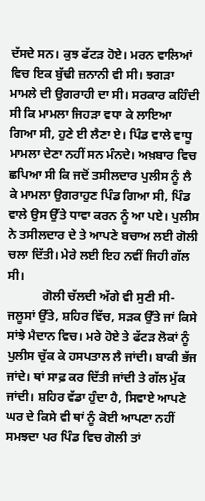ਦੱਸਦੇ ਸਨ। ਕੁਝ ਫੱਟੜ ਹੋਏ। ਮਰਨ ਵਾਲਿਆਂ ਵਿਚ ਇਕ ਬੁੱਢੀ ਜ਼ਨਾਨੀ ਵੀ ਸੀ। ਝਗੜਾ ਮਾਮਲੇ ਦੀ ਉਗਰਾਹੀ ਦਾ ਸੀ। ਸਰਕਾਰ ਕਹਿੰਦੀ ਸੀ ਕਿ ਮਾਮਲਾ ਜਿਹੜਾ ਵਧਾ ਕੇ ਲਾਇਆ ਗਿਆ ਸੀ, ਹੁਣੇ ਈ ਲੈਣਾ ਏ। ਪਿੰਡ ਵਾਲੇ ਵਾਧੂ ਮਾਮਲਾ ਦੇਣਾ ਨਹੀਂ ਸਨ ਮੰਨਦੇ। ਅਖ਼ਬਾਰ ਵਿਚ ਛਪਿਆ ਸੀ ਕਿ ਜਦੋਂ ਤਸੀਲਦਾਰ ਪੁਲੀਸ ਨੂੰ ਲੈ ਕੇ ਮਾਮਲਾ ਉਗਰਾਹੁਣ ਪਿੰਡ ਗਿਆ ਸੀ, ਪਿੰਡ ਵਾਲੇ ਉਸ ਉੱਤੇ ਧਾਵਾ ਕਰਨ ਨੂੰ ਆ ਪਏ। ਪੁਲੀਸ ਨੇ ਤਸੀਲਦਾਰ ਦੇ ਤੇ ਆਪਣੇ ਬਚਾਅ ਲਈ ਗੋਲੀ ਚਲਾ ਦਿੱਤੀ। ਮੇਰੇ ਲਈ ਇਹ ਨਵੀਂ ਜਿਹੀ ਗੱਲ ਸੀ।
           ਗੋਲੀ ਚੱਲਦੀ ਅੱਗੇ ਵੀ ਸੁਣੀ ਸੀ- ਜਲੂਸਾਂ ਉੱਤੇ, ਸ਼ਹਿਰ ਵਿੱਚ, ਸੜਕ ਉੱਤੇ ਜਾਂ ਕਿਸੇ ਸਾਂਝੇ ਮੈਦਾਨ ਵਿਚ। ਮਰੇ ਹੋਏ ਤੇ ਫੱਟੜ ਲੋਕਾਂ ਨੂੰ ਪੁਲੀਸ ਚੁੱਕ ਕੇ ਹਸਪਤਾਲ ਲੈ ਜਾਂਦੀ। ਬਾਕੀ ਭੱਜ ਜਾਂਦੇ। ਥਾਂ ਸਾਫ਼ ਕਰ ਦਿੱਤੀ ਜਾਂਦੀ ਤੇ ਗੱਲ ਮੁੱਕ ਜਾਂਦੀ। ਸ਼ਹਿਰ ਵੱਡਾ ਹੁੰਦਾ ਹੈ, ਸਿਵਾਏ ਆਪਣੇ ਘਰ ਦੇ ਕਿਸੇ ਵੀ ਥਾਂ ਨੂੰ ਕੋਈ ਆਪਣਾ ਨਹੀਂ ਸਮਝਦਾ ਪਰ ਪਿੰਡ ਵਿਚ ਗੋਲੀ ਤਾਂ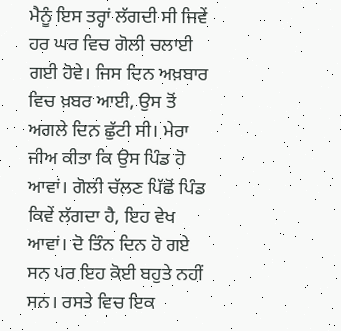ਮੈਨੂੰ ਇਸ ਤਰ੍ਹਾਂ ਲੱਗਦੀ ਸੀ ਜਿਵੇਂ ਹਰ ਘਰ ਵਿਚ ਗੋਲੀ ਚਲਾਈ ਗਈ ਹੋਵੇ। ਜਿਸ ਦਿਨ ਅਖ਼ਬਾਰ ਵਿਚ ਖ਼ਬਰ ਆਈ, ਉਸ ਤੋਂ ਅਗਲੇ ਦਿਨ ਛੁੱਟੀ ਸੀ। ਮੇਰਾ ਜੀਅ ਕੀਤਾ ਕਿ ਉਸ ਪਿੰਡ ਹੋ ਆਵਾਂ। ਗੋਲੀ ਚੱਲਣ ਪਿੱਛੋਂ ਪਿੰਡ ਕਿਵੇਂ ਲੱਗਦਾ ਹੈ, ਇਹ ਵੇਖ ਆਵਾਂ। ਦੋ ਤਿੰਨ ਦਿਨ ਹੋ ਗਏ ਸਨ ਪਰ ਇਹ ਕੋਈ ਬਹੁਤੇ ਨਹੀਂ ਸਨ। ਰਸਤੇ ਵਿਚ ਇਕ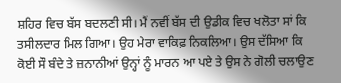ਸ਼ਹਿਰ ਵਿਚ ਬੱਸ ਬਦਲਣੀ ਸੀ। ਮੈਂ ਨਵੀਂ ਬੱਸ ਦੀ ਉਡੀਕ ਵਿਚ ਖਲੋਤਾ ਸਾਂ ਕਿ ਤਸੀਲਦਾਰ ਮਿਲ ਗਿਆ। ਉਹ ਮੇਰਾ ਵਾਕਿਫ਼ ਨਿਕਲਿਆ। ਉਸ ਦੱਸਿਆ ਕਿ ਕੋਈ ਸੌ ਬੰਦੇ ਤੇ ਜ਼ਨਾਨੀਆਂ ਉਨ੍ਹਾਂ ਨੂੰ ਮਾਰਨ ਆ ਪਏ ਤੇ ਉਸ ਨੇ ਗੋਲੀ ਚਲਾਉਣ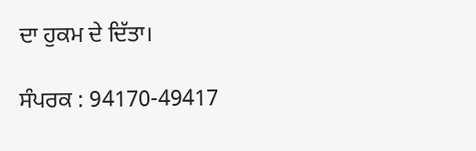ਦਾ ਹੁਕਮ ਦੇ ਦਿੱਤਾ।

ਸੰਪਰਕ : 94170-49417